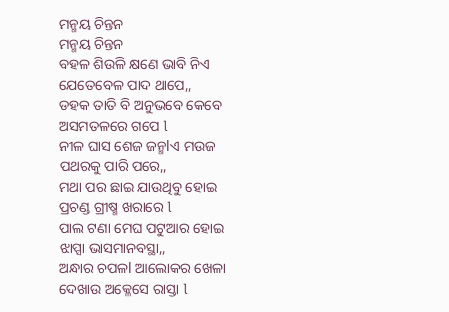ମନ୍ମୟ ଚିନ୍ତନ
ମନ୍ମୟ ଚିନ୍ତନ
ବହଳ ଶିଉଳି କ୍ଷଣେ ଭାବି ନିଏ
ଯେତେବେଳ ପାଦ ଥାପେ,,
ଡହକ ତାତି ବି ଅନୁଭବେ କେବେ
ଅସମତଳରେ ଗପେ l
ନୀଳ ଘାସ ଶେଜ ଜନ୍ମlଏ ମଉଜ
ପଥରକୁ ପାରି ପରେ,,
ମଥା ପର ଛାଇ ଯାଉଥିବୁ ହୋଇ
ପ୍ରଚଣ୍ଡ ଗ୍ରୀଷ୍ମ ଖରାରେ l
ପାଲ ଟଣା ମେଘ ପଟୁଆର ହୋଇ
ଝାପ୍ସା ଭାସମାନବସ୍ଥା,,
ଅନ୍ଧାର ଚପଳl ଆଲୋକର ଖେଳା
ଦେଖାଉ ଅକ୍ଳେସେ ରାସ୍ତା l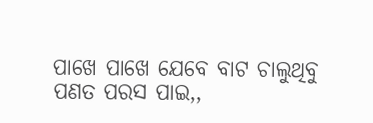ପାଖେ ପାଖେ ଯେବେ ବାଟ ଚାଲୁଥିବୁ
ପଣତ ପରସ ପାଇ,,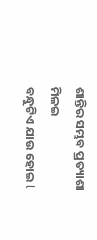ଶାନ୍ତିର ସମ୍ଭବ ପ୍ରତ୍ୟାଶା ମିଳଇ
ବନ୍ଧୁଟିଏ ଯାଉ ହୋଇ l